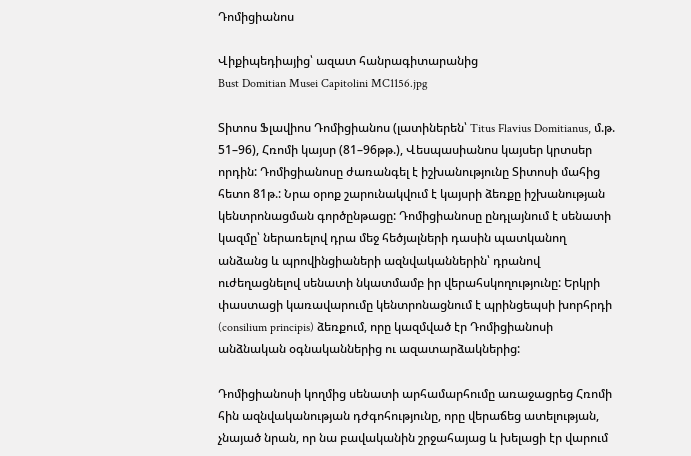Դոմիցիանոս

Վիքիպեդիայից՝ ազատ հանրագիտարանից
Bust Domitian Musei Capitolini MC1156.jpg

Տիտոս Ֆլավիոս Դոմիցիանոս (լատիներեն՝ Titus Flavius Domitianus, մ.թ. 51–96), Հռոմի կայսր (81–96թթ.), Վեսպասիանոս կայսեր կրտսեր որդին: Դոմիցիանոսը ժառանգել է իշխանությունը Տիտոսի մահից հետո 81թ.: Նրա օրոք շարունակվում է կայսրի ձեռքը իշխանության կենտրոնացման գործընթացը: Դոմիցիանոսը ընդլայնում է սենատի կազմը՝ ներառելով դրա մեջ հեծյալների դասին պատկանող անձանց և պրովինցիաների ազնվականներին՝ դրանով ուժեղացնելով սենատի նկատմամբ իր վերահսկողությունը: Երկրի փաստացի կառավարումը կենտրոնացնում է պրինցեպսի խորհրդի (consilium principis) ձեռքում, որը կազմված էր Դոմիցիանոսի անձնական օգնականներից ու ազատարձակներից:

Դոմիցիանոսի կողմից սենատի արհամարհումը առաջացրեց Հռոմի հին ազնվականության դժգոհությունը, որը վերաճեց ատելության, չնայած նրան, որ նա բավականին շրջահայաց և խելացի էր վարում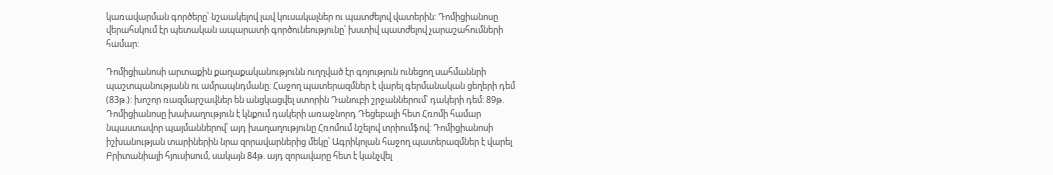կառավարման գործերը՝ նշաակելով լավ կուսակալներ ու պատժելով վատերին: Դոմիցիանոսը վերահսկում էր պետական ապարատի գործունեությունը՝ խստիվ պատժելով չարաշահումների համար:

Դոմիցիանոսի արտաքին քաղաքականությունն ուղղված էր գոյություն ունեցող սահմաննրի պաշտպանությանն ու ամրապնդմանը: Հաջող պատերազմներ է վարել գերմանական ցեղերի դեմ (83թ.): խոշոր ռազմարշավներ են անցկացվել ստորին Դանուբի շրջաններում՝ դակերի դեմ: 89թ. Դոմիցիանոսը խախաղություն է կնքում դակերի առաջնորդ Դեցեբալի հետ Հռոմի համար նպաստավոր պայմաններով՝ այդ խաղաղությունը Հռոմում նշելով տրիումֆով: Դոմիցիանոսի իշխանության տարիներին նրա զորավարներից մեկը՝ Ագրիկոլան հաջող պատերազմներ է վարել Բրիտանիայի հյուսիսում, սակայն 84թ. այդ զորավարը հետ է կանչվել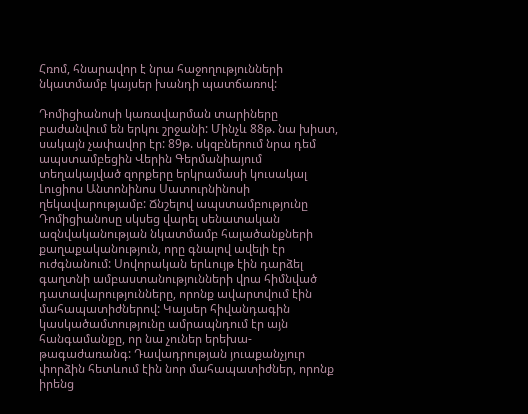Հռոմ, հնարավոր է նրա հաջողությունների նկատմամբ կայսեր խանդի պատճառով:

Դոմիցիանոսի կառավարման տարիները բաժանվում են երկու շրջանի: Մինչև 88թ. նա խիստ, սակայն չափավոր էր: 89թ. սկզբներում նրա դեմ ապստամբեցին Վերին Գերմանիայում տեղակայված զորքերը երկրամասի կուսակալ Լուցիոս Անտոնինոս Սատուրնինոսի ղեկավարությամբ: Ճնշելով ապստամբությունը Դոմիցիանոսը սկսեց վարել սենատական ազնվականության նկատմամբ հալածանքների քաղաքականություն, որը գնալով ավելի էր ուժգնանում: Սովորական երևույթ էին դարձել գաղտնի ամբաստանությունների վրա հիմնված դատավարությունները, որոնք ավարտվում էին մահապատիժներով: Կայսեր հիվանդագին կասկածամտությունը ամրապնդում էր այն հանգամանքը, որ նա չուներ երեխա-թագաժառանգ: Դավադրության յուաքանչյուր փորձին հետևում էին նոր մահապատիժներ, որոնք իրենց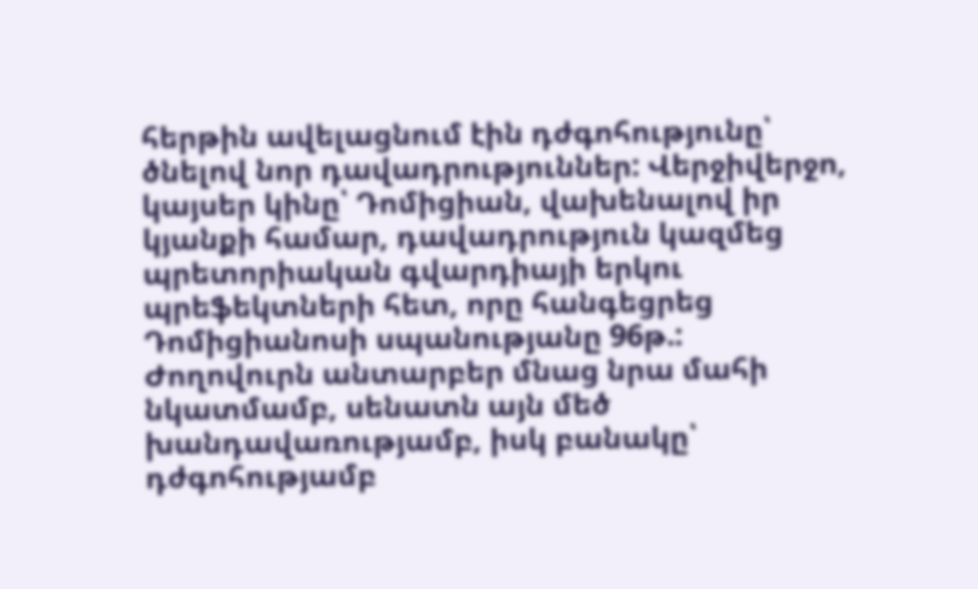հերթին ավելացնում էին դժգոհությունը՝ ծնելով նոր դավադրություններ: Վերջիվերջո, կայսեր կինը՝ Դոմիցիան, վախենալով իր կյանքի համար, դավադրություն կազմեց պրետորիական գվարդիայի երկու պրեֆեկտների հետ, որը հանգեցրեց Դոմիցիանոսի սպանությանը 96թ.: Ժողովուրն անտարբեր մնաց նրա մահի նկատմամբ, սենատն այն մեծ խանդավառությամբ, իսկ բանակը՝ դժգոհությամբ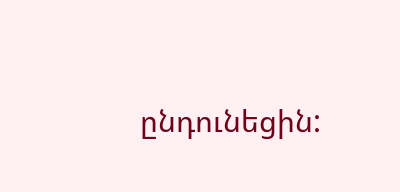ընդունեցին: